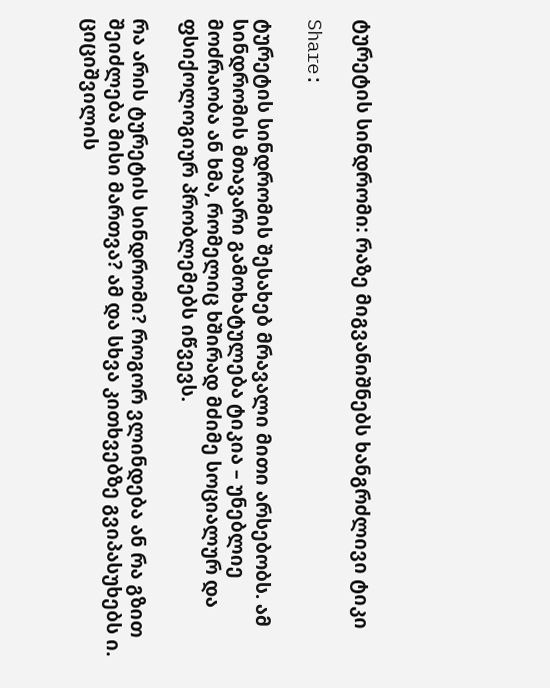ტურეტის სინდრომი: რაზე მიგვანიშნებს ხანგრძლივი ტიკი

Share:

ტურეტის სინდრომის შესახებ მრავალი მითი არსებობს. ამ სინდრომის მთავარი გამოხატულება ტიკია – უნებლიე მოძრაობა ან ხმა, რომელიც ხშირად მძიმე სოციალურ და ფსიქოლოგიურ პრობლემებს იწვევს.

რა არის ტურეტის სინდრომი? როგორ ვლინდება ან რა გზით შეიძლება მისი მართვა? ამ და სხვა კითხვებზე გვიპასუხებს ი. ციციშვილის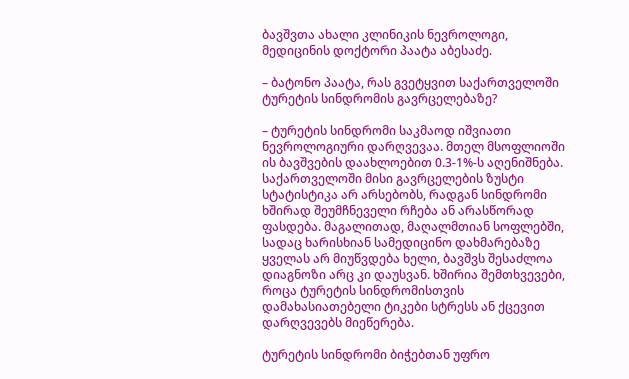ბავშვთა ახალი კლინიკის ნევროლოგი, მედიცინის დოქტორი პაატა აბესაძე.

– ბატონო პაატა, რას გვეტყვით საქართველოში ტურეტის სინდრომის გავრცელებაზე?

– ტურეტის სინდრომი საკმაოდ იშვიათი ნევროლოგიური დარღვევაა. მთელ მსოფლიოში ის ბავშვების დაახლოებით 0.3-1%-ს აღენიშნება. საქართველოში მისი გავრცელების ზუსტი სტატისტიკა არ არსებობს, რადგან სინდრომი ხშირად შეუმჩნეველი რჩება ან არასწორად ფასდება. მაგალითად, მაღალმთიან სოფლებში, სადაც ხარისხიან სამედიცინო დახმარებაზე ყველას არ მიუწვდება ხელი, ბავშვს შესაძლოა დიაგნოზი არც კი დაუსვან. ხშირია შემთხვევები, როცა ტურეტის სინდრომისთვის დამახასიათებელი ტიკები სტრესს ან ქცევით დარღვევებს მიეწერება.

ტურეტის სინდრომი ბიჭებთან უფრო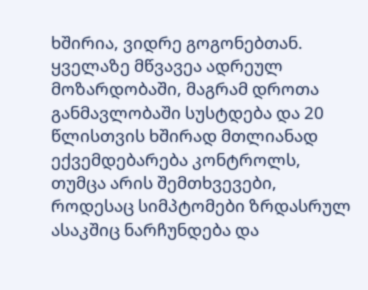ხშირია, ვიდრე გოგონებთან. ყველაზე მწვავეა ადრეულ მოზარდობაში, მაგრამ დროთა განმავლობაში სუსტდება და 20 წლისთვის ხშირად მთლიანად ექვემდებარება კონტროლს, თუმცა არის შემთხვევები, როდესაც სიმპტომები ზრდასრულ ასაკშიც ნარჩუნდება და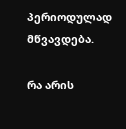პერიოდულად მწვავდება.

რა არის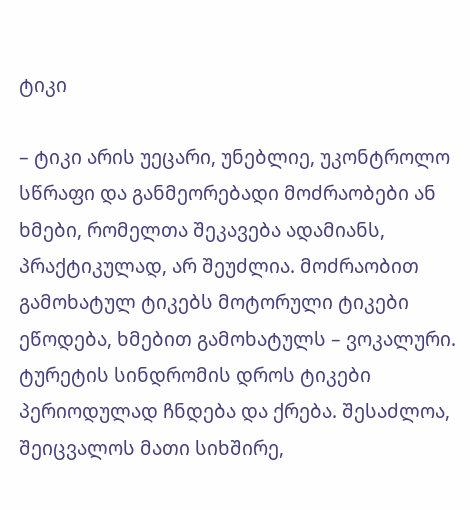ტიკი

– ტიკი არის უეცარი, უნებლიე, უკონტროლო სწრაფი და განმეორებადი მოძრაობები ან ხმები, რომელთა შეკავება ადამიანს, პრაქტიკულად, არ შეუძლია. მოძრაობით გამოხატულ ტიკებს მოტორული ტიკები ეწოდება, ხმებით გამოხატულს – ვოკალური. ტურეტის სინდრომის დროს ტიკები პერიოდულად ჩნდება და ქრება. შესაძლოა, შეიცვალოს მათი სიხშირე,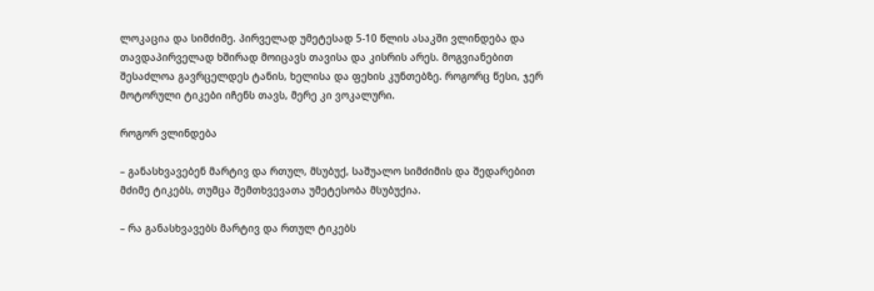ლოკაცია და სიმძიმე. პირველად უმეტესად 5-10 წლის ასაკში ვლინდება და თავდაპირველად ხშირად მოიცავს თავისა და კისრის არეს. მოგვიანებით შესაძლოა გავრცელდეს ტანის, ხელისა და ფეხის კუნთებზე. როგორც წესი, ჯერ მოტორული ტიკები იჩენს თავს, მერე კი ვოკალური.

როგორ ვლინდება

– განასხვავებენ მარტივ და რთულ, მსუბუქ, საშუალო სიმძიმის და შედარებით მძიმე ტიკებს, თუმცა შემთხვევათა უმეტესობა მსუბუქია.

– რა განასხვავებს მარტივ და რთულ ტიკებს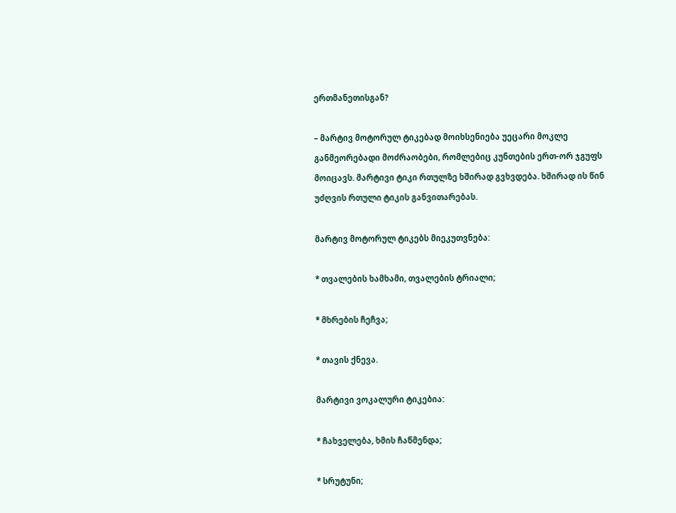ერთმანეთისგან?

– მარტივ მოტორულ ტიკებად მოიხსენიება უეცარი მოკლე განმეორებადი მოძრაობები, რომლებიც კუნთების ერთ-ორ ჯგუფს მოიცავს. მარტივი ტიკი რთულზე ხშირად გვხვდება. ხშირად ის წინ უძღვის რთული ტიკის განვითარებას.

მარტივ მოტორულ ტიკებს მიეკუთვნება:

* თვალების ხამხამი, თვალების ტრიალი;

* მხრების ჩეჩვა;

* თავის ქნევა.

მარტივი ვოკალური ტიკებია:

* ჩახველება, ხმის ჩაწმენდა;

* სრუტუნი;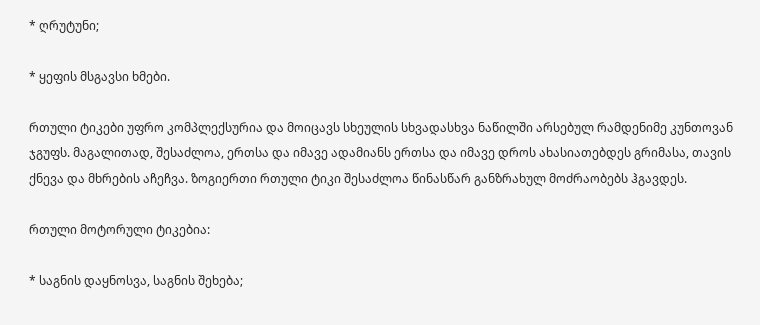* ღრუტუნი;

* ყეფის მსგავსი ხმები.

რთული ტიკები უფრო კომპლექსურია და მოიცავს სხეულის სხვადასხვა ნაწილში არსებულ რამდენიმე კუნთოვან ჯგუფს. მაგალითად, შესაძლოა, ერთსა და იმავე ადამიანს ერთსა და იმავე დროს ახასიათებდეს გრიმასა, თავის ქნევა და მხრების აჩეჩვა. ზოგიერთი რთული ტიკი შესაძლოა წინასწარ განზრახულ მოძრაობებს ჰგავდეს.

რთული მოტორული ტიკებია:

* საგნის დაყნოსვა, საგნის შეხება;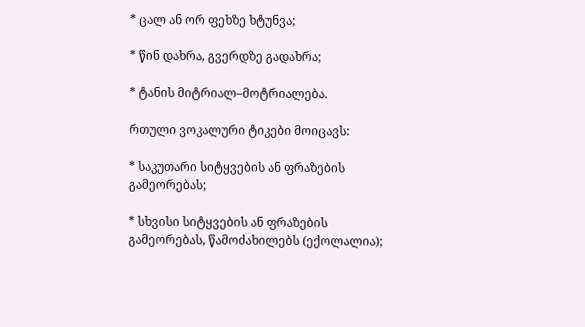* ცალ ან ორ ფეხზე ხტუნვა;

* წინ დახრა, გვერდზე გადახრა;

* ტანის მიტრიალ–მოტრიალება.

რთული ვოკალური ტიკები მოიცავს:

* საკუთარი სიტყვების ან ფრაზების გამეორებას;

* სხვისი სიტყვების ან ფრაზების გამეორებას, წამოძახილებს (ექოლალია);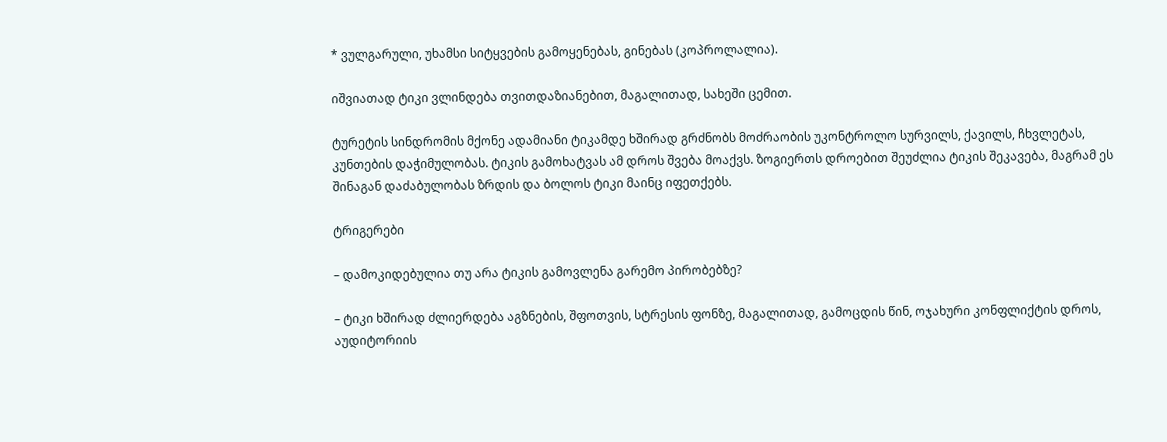* ვულგარული, უხამსი სიტყვების გამოყენებას, გინებას (კოპროლალია).

იშვიათად ტიკი ვლინდება თვითდაზიანებით, მაგალითად, სახეში ცემით.

ტურეტის სინდრომის მქონე ადამიანი ტიკამდე ხშირად გრძნობს მოძრაობის უკონტროლო სურვილს, ქავილს, ჩხვლეტას, კუნთების დაჭიმულობას. ტიკის გამოხატვას ამ დროს შვება მოაქვს. ზოგიერთს დროებით შეუძლია ტიკის შეკავება, მაგრამ ეს შინაგან დაძაბულობას ზრდის და ბოლოს ტიკი მაინც იფეთქებს.

ტრიგერები

– დამოკიდებულია თუ არა ტიკის გამოვლენა გარემო პირობებზე?

– ტიკი ხშირად ძლიერდება აგზნების, შფოთვის, სტრესის ფონზე, მაგალითად, გამოცდის წინ, ოჯახური კონფლიქტის დროს, აუდიტორიის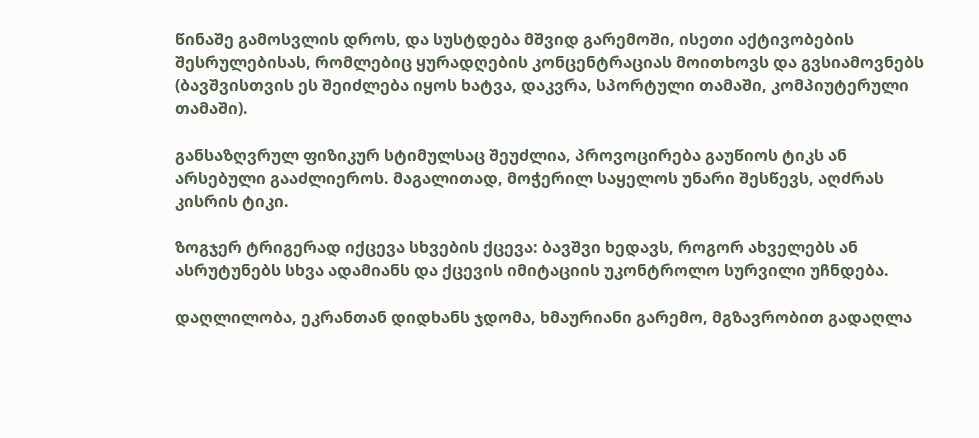წინაშე გამოსვლის დროს, და სუსტდება მშვიდ გარემოში, ისეთი აქტივობების შესრულებისას, რომლებიც ყურადღების კონცენტრაციას მოითხოვს და გვსიამოვნებს (ბავშვისთვის ეს შეიძლება იყოს ხატვა, დაკვრა, სპორტული თამაში, კომპიუტერული თამაში).

განსაზღვრულ ფიზიკურ სტიმულსაც შეუძლია, პროვოცირება გაუწიოს ტიკს ან არსებული გააძლიეროს. მაგალითად, მოჭერილ საყელოს უნარი შესწევს, აღძრას კისრის ტიკი.

ზოგჯერ ტრიგერად იქცევა სხვების ქცევა: ბავშვი ხედავს, როგორ ახველებს ან ასრუტუნებს სხვა ადამიანს და ქცევის იმიტაციის უკონტროლო სურვილი უჩნდება.

დაღლილობა, ეკრანთან დიდხანს ჯდომა, ხმაურიანი გარემო, მგზავრობით გადაღლა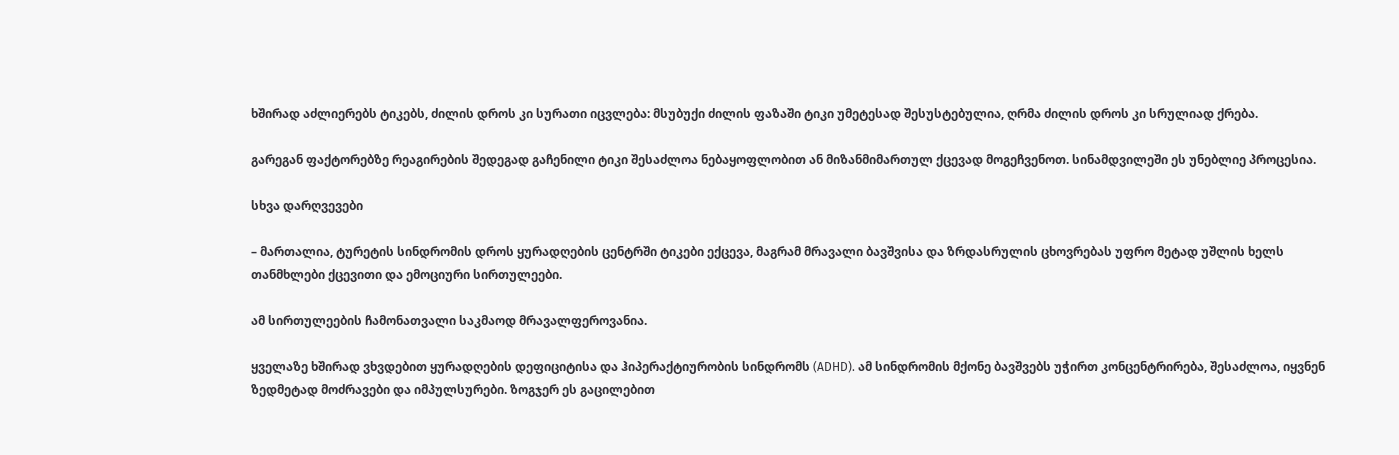ხშირად აძლიერებს ტიკებს, ძილის დროს კი სურათი იცვლება: მსუბუქი ძილის ფაზაში ტიკი უმეტესად შესუსტებულია, ღრმა ძილის დროს კი სრულიად ქრება.

გარეგან ფაქტორებზე რეაგირების შედეგად გაჩენილი ტიკი შესაძლოა ნებაყოფლობით ან მიზანმიმართულ ქცევად მოგეჩვენოთ. სინამდვილეში ეს უნებლიე პროცესია.

სხვა დარღვევები

– მართალია, ტურეტის სინდრომის დროს ყურადღების ცენტრში ტიკები ექცევა, მაგრამ მრავალი ბავშვისა და ზრდასრულის ცხოვრებას უფრო მეტად უშლის ხელს თანმხლები ქცევითი და ემოციური სირთულეები.

ამ სირთულეების ჩამონათვალი საკმაოდ მრავალფეროვანია.

ყველაზე ხშირად ვხვდებით ყურადღების დეფიციტისა და ჰიპერაქტიურობის სინდრომს (ADHD). ამ სინდრომის მქონე ბავშვებს უჭირთ კონცენტრირება, შესაძლოა, იყვნენ ზედმეტად მოძრავები და იმპულსურები. ზოგჯერ ეს გაცილებით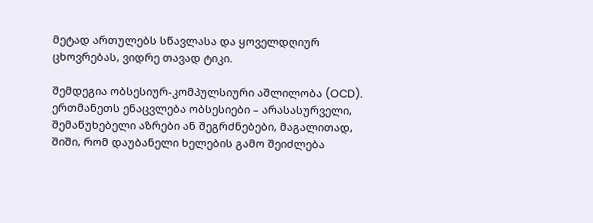მეტად ართულებს სწავლასა და ყოველდღიურ ცხოვრებას, ვიდრე თავად ტიკი.

შემდეგია ობსესიურ-კომპულსიური აშლილობა (OCD). ერთმანეთს ენაცვლება ობსესიები – არასასურველი, შემაწუხებელი აზრები ან შეგრძნებები, მაგალითად, შიში, რომ დაუბანელი ხელების გამო შეიძლება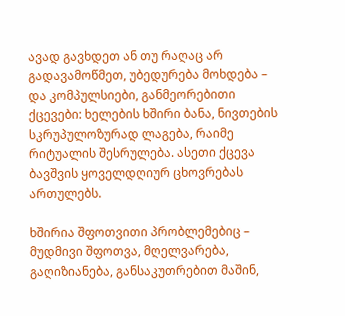ავად გავხდეთ ან თუ რაღაც არ გადავამოწმეთ, უბედურება მოხდება – და კომპულსიები, განმეორებითი ქცევები: ხელების ხშირი ბანა, ნივთების სკრუპულოზურად ლაგება, რაიმე რიტუალის შესრულება. ასეთი ქცევა ბავშვის ყოველდღიურ ცხოვრებას ართულებს.

ხშირია შფოთვითი პრობლემებიც – მუდმივი შფოთვა, მღელვარება, გაღიზიანება, განსაკუთრებით მაშინ,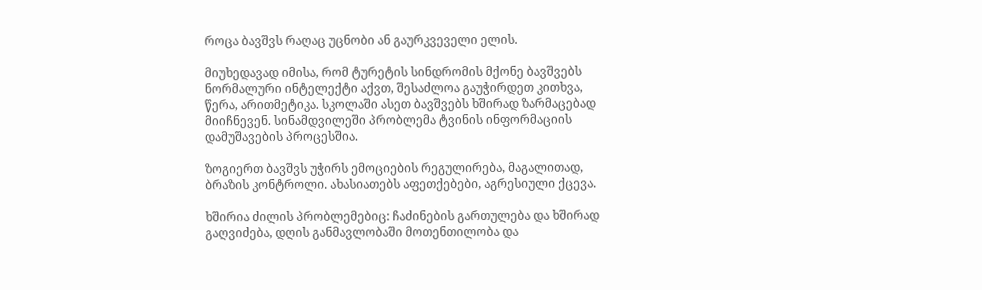როცა ბავშვს რაღაც უცნობი ან გაურკვეველი ელის.

მიუხედავად იმისა, რომ ტურეტის სინდრომის მქონე ბავშვებს ნორმალური ინტელექტი აქვთ, შესაძლოა გაუჭირდეთ კითხვა, წერა, არითმეტიკა. სკოლაში ასეთ ბავშვებს ხშირად ზარმაცებად მიიჩნევენ. სინამდვილეში პრობლემა ტვინის ინფორმაციის დამუშავების პროცესშია.

ზოგიერთ ბავშვს უჭირს ემოციების რეგულირება, მაგალითად, ბრაზის კონტროლი. ახასიათებს აფეთქებები, აგრესიული ქცევა.

ხშირია ძილის პრობლემებიც: ჩაძინების გართულება და ხშირად გაღვიძება, დღის განმავლობაში მოთენთილობა და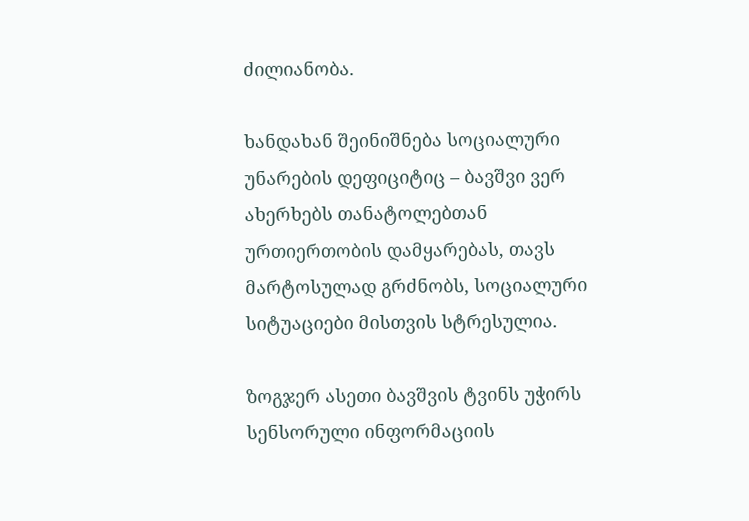ძილიანობა.

ხანდახან შეინიშნება სოციალური უნარების დეფიციტიც – ბავშვი ვერ ახერხებს თანატოლებთან ურთიერთობის დამყარებას, თავს მარტოსულად გრძნობს, სოციალური სიტუაციები მისთვის სტრესულია.

ზოგჯერ ასეთი ბავშვის ტვინს უჭირს სენსორული ინფორმაციის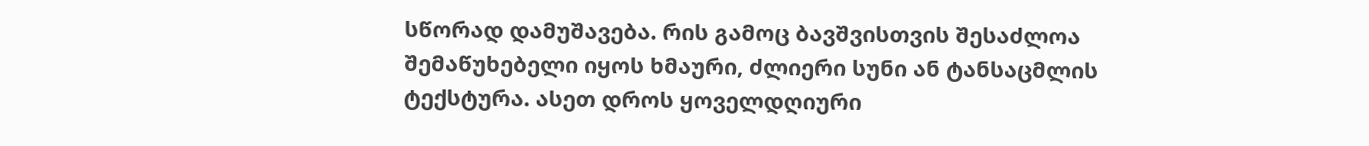სწორად დამუშავება. რის გამოც ბავშვისთვის შესაძლოა შემაწუხებელი იყოს ხმაური, ძლიერი სუნი ან ტანსაცმლის ტექსტურა. ასეთ დროს ყოველდღიური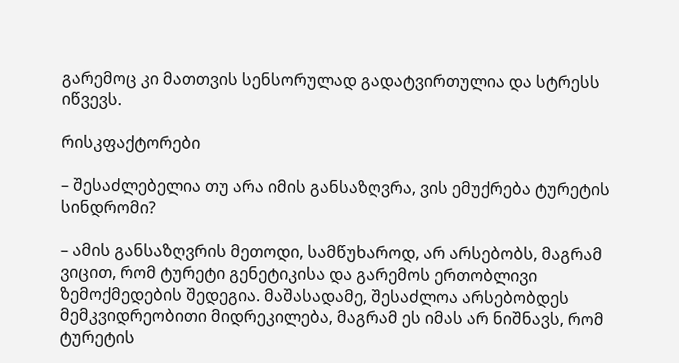გარემოც კი მათთვის სენსორულად გადატვირთულია და სტრესს იწვევს.

რისკფაქტორები

– შესაძლებელია თუ არა იმის განსაზღვრა, ვის ემუქრება ტურეტის სინდრომი?

– ამის განსაზღვრის მეთოდი, სამწუხაროდ, არ არსებობს, მაგრამ ვიცით, რომ ტურეტი გენეტიკისა და გარემოს ერთობლივი ზემოქმედების შედეგია. მაშასადამე, შესაძლოა არსებობდეს მემკვიდრეობითი მიდრეკილება, მაგრამ ეს იმას არ ნიშნავს, რომ ტურეტის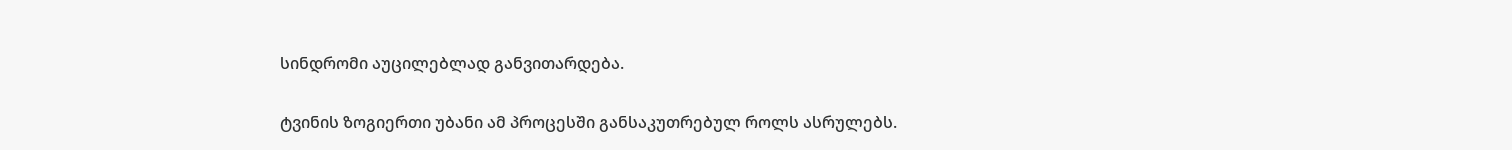სინდრომი აუცილებლად განვითარდება.

ტვინის ზოგიერთი უბანი ამ პროცესში განსაკუთრებულ როლს ასრულებს.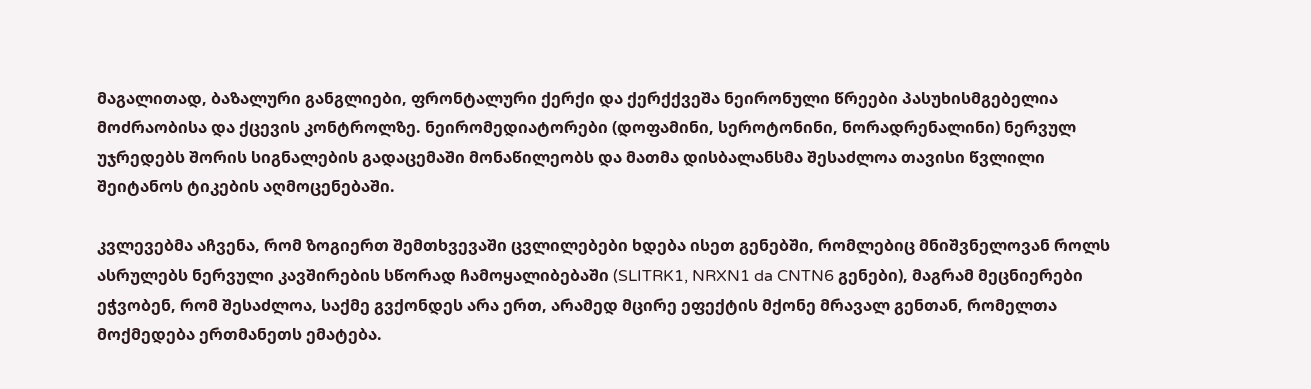მაგალითად, ბაზალური განგლიები, ფრონტალური ქერქი და ქერქქვეშა ნეირონული წრეები პასუხისმგებელია მოძრაობისა და ქცევის კონტროლზე. ნეირომედიატორები (დოფამინი, სეროტონინი, ნორადრენალინი) ნერვულ უჯრედებს შორის სიგნალების გადაცემაში მონაწილეობს და მათმა დისბალანსმა შესაძლოა თავისი წვლილი შეიტანოს ტიკების აღმოცენებაში.

კვლევებმა აჩვენა, რომ ზოგიერთ შემთხვევაში ცვლილებები ხდება ისეთ გენებში, რომლებიც მნიშვნელოვან როლს ასრულებს ნერვული კავშირების სწორად ჩამოყალიბებაში (SLITRK1, NRXN1 da CNTN6 გენები), მაგრამ მეცნიერები ეჭვობენ, რომ შესაძლოა, საქმე გვქონდეს არა ერთ, არამედ მცირე ეფექტის მქონე მრავალ გენთან, რომელთა მოქმედება ერთმანეთს ემატება.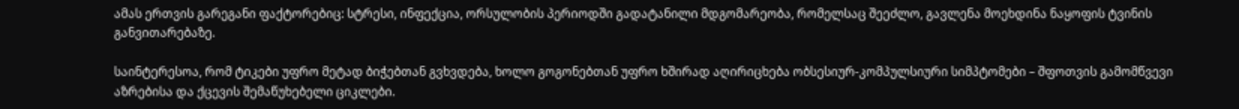ამას ერთვის გარეგანი ფაქტორებიც: სტრესი, ინფექცია, ორსულობის პერიოდში გადატანილი მდგომარეობა, რომელსაც შეეძლო, გავლენა მოეხდინა ნაყოფის ტვინის განვითარებაზე.

საინტერესოა, რომ ტიკები უფრო მეტად ბიჭებთან გვხვდება, ხოლო გოგონებთან უფრო ხშირად აღირიცხება ობსესიურ-კომპულსიური სიმპტომები – შფოთვის გამომწვევი აზრებისა და ქცევის შემაწუხებელი ციკლები.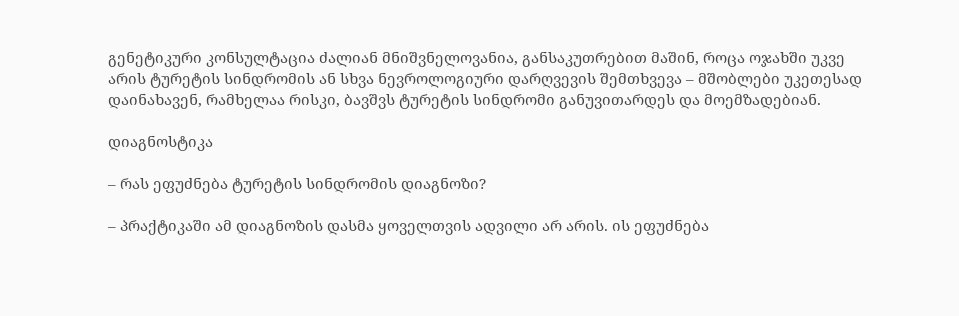გენეტიკური კონსულტაცია ძალიან მნიშვნელოვანია, განსაკუთრებით მაშინ, როცა ოჯახში უკვე არის ტურეტის სინდრომის ან სხვა ნევროლოგიური დარღვევის შემთხვევა – მშობლები უკეთესად დაინახავენ, რამხელაა რისკი, ბავშვს ტურეტის სინდრომი განუვითარდეს და მოემზადებიან.

დიაგნოსტიკა

– რას ეფუძნება ტურეტის სინდრომის დიაგნოზი?

– პრაქტიკაში ამ დიაგნოზის დასმა ყოველთვის ადვილი არ არის. ის ეფუძნება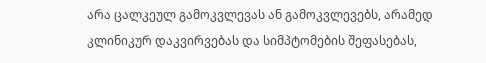არა ცალკეულ გამოკვლევას ან გამოკვლევებს, არამედ კლინიკურ დაკვირვებას და სიმპტომების შეფასებას,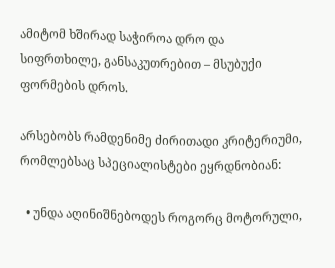ამიტომ ხშირად საჭიროა დრო და სიფრთხილე, განსაკუთრებით – მსუბუქი ფორმების დროს.

არსებობს რამდენიმე ძირითადი კრიტერიუმი, რომლებსაც სპეციალისტები ეყრდნობიან:

  • უნდა აღინიშნებოდეს როგორც მოტორული,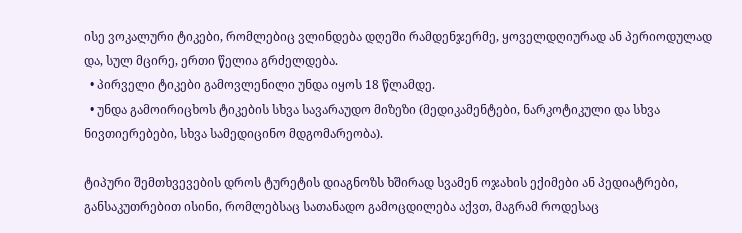ისე ვოკალური ტიკები, რომლებიც ვლინდება დღეში რამდენჯერმე, ყოველდღიურად ან პერიოდულად და, სულ მცირე, ერთი წელია გრძელდება.
  • პირველი ტიკები გამოვლენილი უნდა იყოს 18 წლამდე.
  • უნდა გამოირიცხოს ტიკების სხვა სავარაუდო მიზეზი (მედიკამენტები, ნარკოტიკული და სხვა ნივთიერებები, სხვა სამედიცინო მდგომარეობა).

ტიპური შემთხვევების დროს ტურეტის დიაგნოზს ხშირად სვამენ ოჯახის ექიმები ან პედიატრები, განსაკუთრებით ისინი, რომლებსაც სათანადო გამოცდილება აქვთ, მაგრამ როდესაც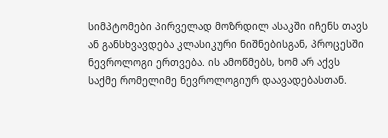სიმპტომები პირველად მოზრდილ ასაკში იჩენს თავს ან განსხვავდება კლასიკური ნიშნებისგან, პროცესში ნევროლოგი ერთვება. ის ამოწმებს, ხომ არ აქვს საქმე რომელიმე ნევროლოგიურ დაავადებასთან.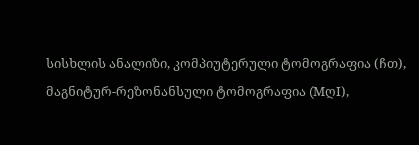სისხლის ანალიზი, კომპიუტერული ტომოგრაფია (ჩთ), მაგნიტურ-რეზონანსული ტომოგრაფია (MღI),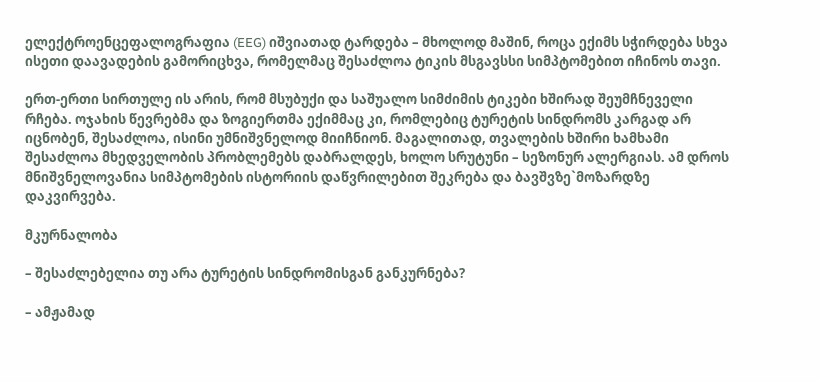ელექტროენცეფალოგრაფია (EEG) იშვიათად ტარდება – მხოლოდ მაშინ, როცა ექიმს სჭირდება სხვა ისეთი დაავადების გამორიცხვა, რომელმაც შესაძლოა ტიკის მსგავსსი სიმპტომებით იჩინოს თავი.

ერთ-ერთი სირთულე ის არის, რომ მსუბუქი და საშუალო სიმძიმის ტიკები ხშირად შეუმჩნეველი რჩება. ოჯახის წევრებმა და ზოგიერთმა ექიმმაც კი, რომლებიც ტურეტის სინდრომს კარგად არ იცნობენ, შესაძლოა, ისინი უმნიშვნელოდ მიიჩნიონ. მაგალითად, თვალების ხშირი ხამხამი შესაძლოა მხედველობის პრობლემებს დაბრალდეს, ხოლო სრუტუნი – სეზონურ ალერგიას. ამ დროს მნიშვნელოვანია სიმპტომების ისტორიის დაწვრილებით შეკრება და ბავშვზე`მოზარდზე დაკვირვება.

მკურნალობა

– შესაძლებელია თუ არა ტურეტის სინდრომისგან განკურნება?

– ამჟამად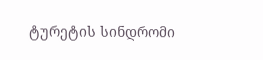ტურეტის სინდრომი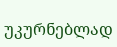უკურნებლად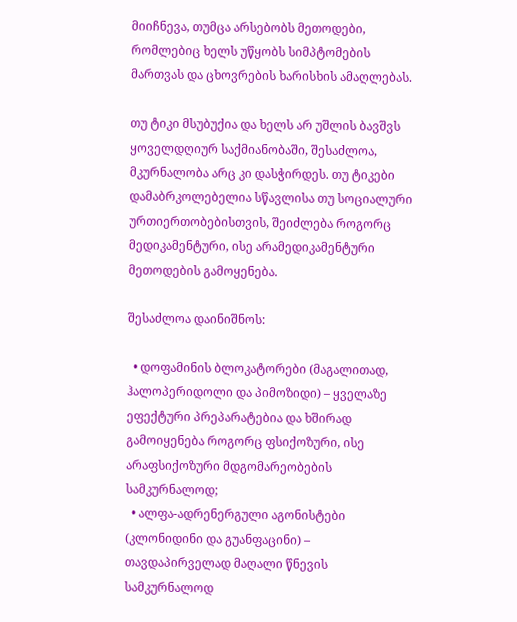მიიჩნევა, თუმცა არსებობს მეთოდები, რომლებიც ხელს უწყობს სიმპტომების მართვას და ცხოვრების ხარისხის ამაღლებას.

თუ ტიკი მსუბუქია და ხელს არ უშლის ბავშვს ყოველდღიურ საქმიანობაში, შესაძლოა, მკურნალობა არც კი დასჭირდეს. თუ ტიკები დამაბრკოლებელია სწავლისა თუ სოციალური ურთიერთობებისთვის, შეიძლება როგორც მედიკამენტური, ისე არამედიკამენტური მეთოდების გამოყენება.

შესაძლოა დაინიშნოს:

  • დოფამინის ბლოკატორები (მაგალითად, ჰალოპერიდოლი და პიმოზიდი) – ყველაზე ეფექტური პრეპარატებია და ხშირად გამოიყენება როგორც ფსიქოზური, ისე არაფსიქოზური მდგომარეობების სამკურნალოდ;
  • ალფა-ადრენერგული აგონისტები (კლონიდინი და გუანფაცინი) – თავდაპირველად მაღალი წნევის სამკურნალოდ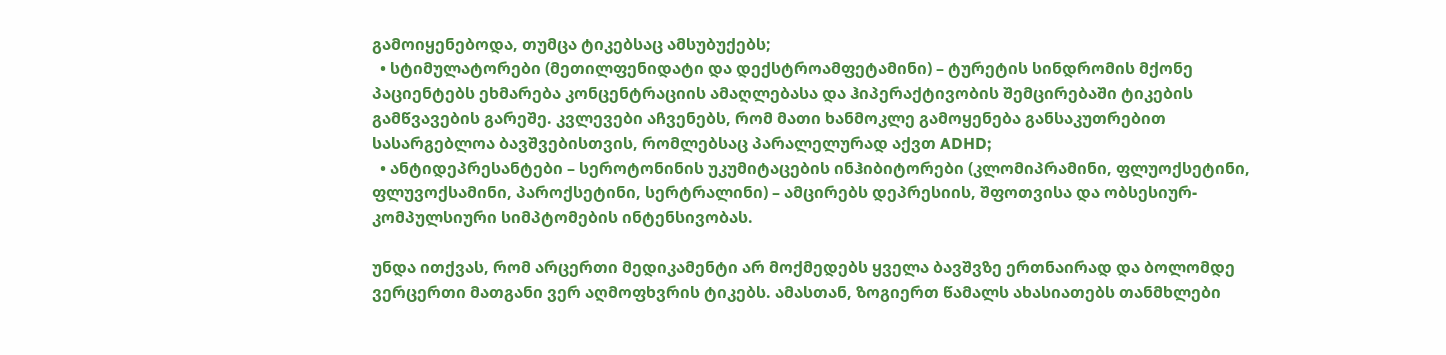გამოიყენებოდა, თუმცა ტიკებსაც ამსუბუქებს;
  • სტიმულატორები (მეთილფენიდატი და დექსტროამფეტამინი) – ტურეტის სინდრომის მქონე პაციენტებს ეხმარება კონცენტრაციის ამაღლებასა და ჰიპერაქტივობის შემცირებაში ტიკების გამწვავების გარეშე. კვლევები აჩვენებს, რომ მათი ხანმოკლე გამოყენება განსაკუთრებით სასარგებლოა ბავშვებისთვის, რომლებსაც პარალელურად აქვთ ADHD;
  • ანტიდეპრესანტები – სეროტონინის უკუმიტაცების ინჰიბიტორები (კლომიპრამინი, ფლუოქსეტინი, ფლუვოქსამინი, პაროქსეტინი, სერტრალინი) – ამცირებს დეპრესიის, შფოთვისა და ობსესიურ-კომპულსიური სიმპტომების ინტენსივობას.

უნდა ითქვას, რომ არცერთი მედიკამენტი არ მოქმედებს ყველა ბავშვზე ერთნაირად და ბოლომდე ვერცერთი მათგანი ვერ აღმოფხვრის ტიკებს. ამასთან, ზოგიერთ წამალს ახასიათებს თანმხლები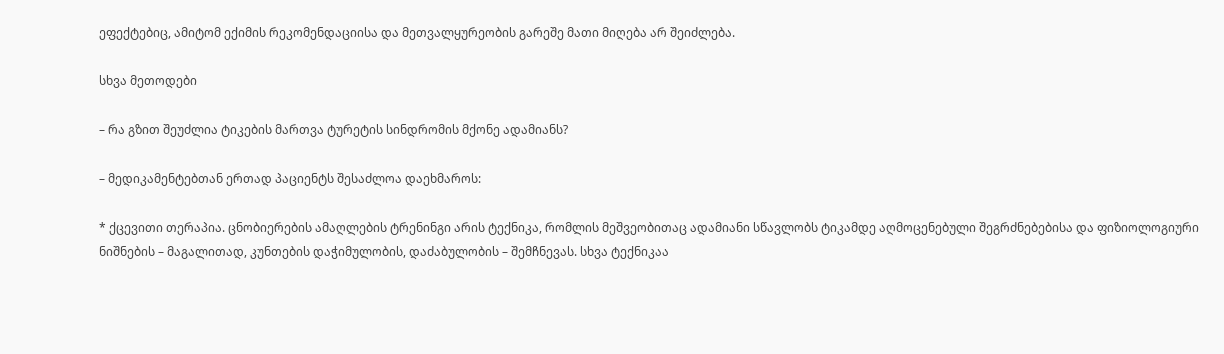ეფექტებიც, ამიტომ ექიმის რეკომენდაციისა და მეთვალყურეობის გარეშე მათი მიღება არ შეიძლება.

სხვა მეთოდები

– რა გზით შეუძლია ტიკების მართვა ტურეტის სინდრომის მქონე ადამიანს?

– მედიკამენტებთან ერთად პაციენტს შესაძლოა დაეხმაროს:

* ქცევითი თერაპია. ცნობიერების ამაღლების ტრენინგი არის ტექნიკა, რომლის მეშვეობითაც ადამიანი სწავლობს ტიკამდე აღმოცენებული შეგრძნებებისა და ფიზიოლოგიური ნიშნების – მაგალითად, კუნთების დაჭიმულობის, დაძაბულობის – შემჩნევას. სხვა ტექნიკაა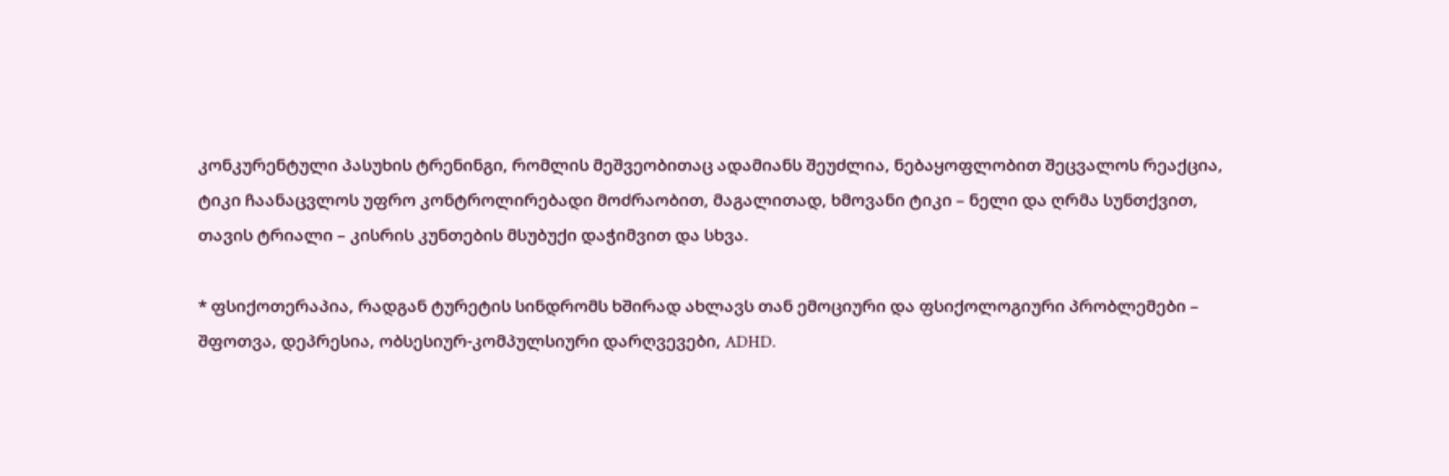კონკურენტული პასუხის ტრენინგი, რომლის მეშვეობითაც ადამიანს შეუძლია, ნებაყოფლობით შეცვალოს რეაქცია, ტიკი ჩაანაცვლოს უფრო კონტროლირებადი მოძრაობით, მაგალითად, ხმოვანი ტიკი – ნელი და ღრმა სუნთქვით, თავის ტრიალი – კისრის კუნთების მსუბუქი დაჭიმვით და სხვა.

* ფსიქოთერაპია, რადგან ტურეტის სინდრომს ხშირად ახლავს თან ემოციური და ფსიქოლოგიური პრობლემები – შფოთვა, დეპრესია, ობსესიურ-კომპულსიური დარღვევები, ADHD.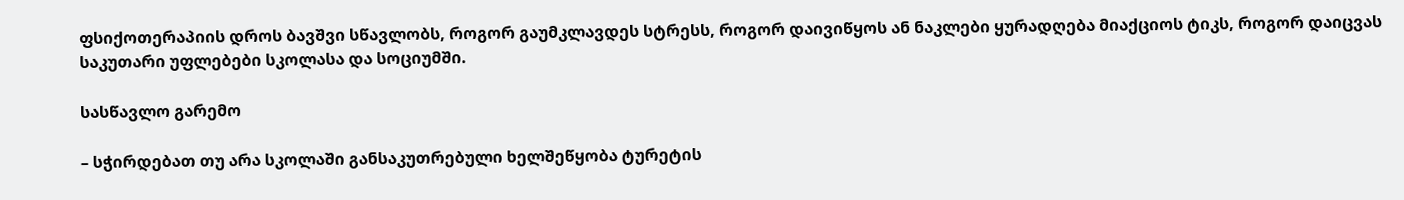ფსიქოთერაპიის დროს ბავშვი სწავლობს, როგორ გაუმკლავდეს სტრესს, როგორ დაივიწყოს ან ნაკლები ყურადღება მიაქციოს ტიკს, როგორ დაიცვას საკუთარი უფლებები სკოლასა და სოციუმში.

სასწავლო გარემო

– სჭირდებათ თუ არა სკოლაში განსაკუთრებული ხელშეწყობა ტურეტის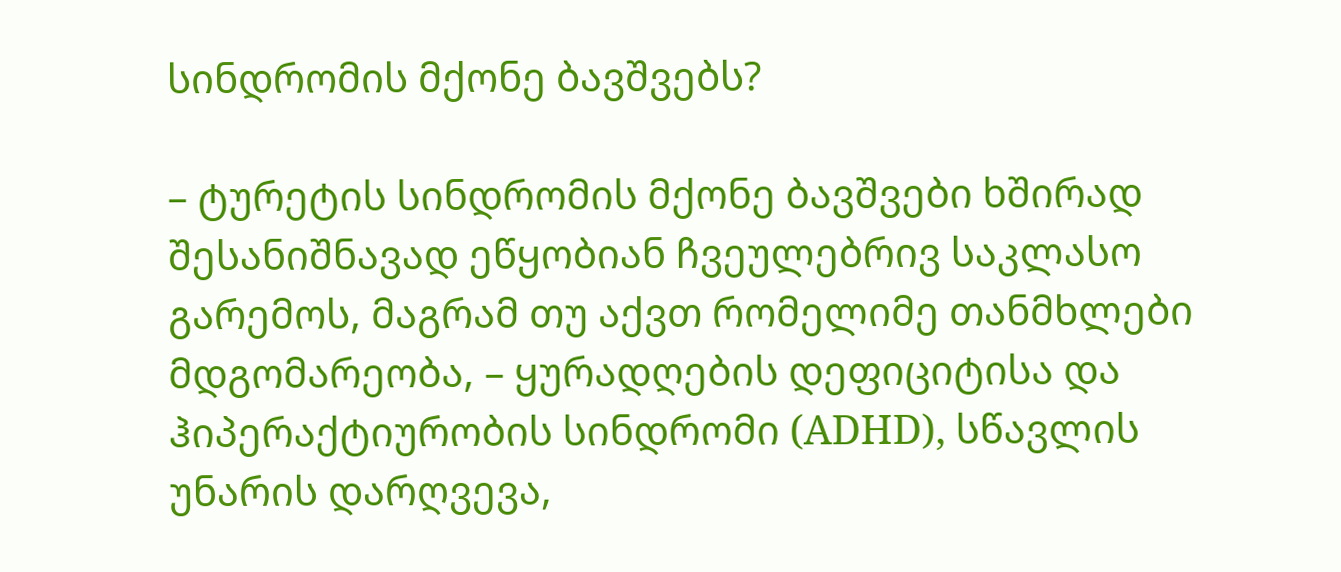სინდრომის მქონე ბავშვებს?

– ტურეტის სინდრომის მქონე ბავშვები ხშირად შესანიშნავად ეწყობიან ჩვეულებრივ საკლასო გარემოს, მაგრამ თუ აქვთ რომელიმე თანმხლები მდგომარეობა, – ყურადღების დეფიციტისა და ჰიპერაქტიურობის სინდრომი (ADHD), სწავლის უნარის დარღვევა,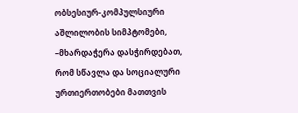ობსესიურ-კომპულსიური აშლილობის სიმპტომები, –მხარდაჭერა დასჭირდებათ, რომ სწავლა და სოციალური ურთიერთობები მათთვის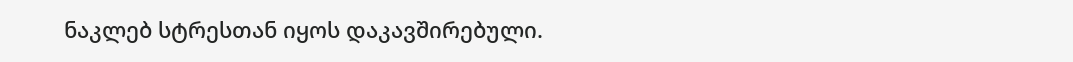ნაკლებ სტრესთან იყოს დაკავშირებული.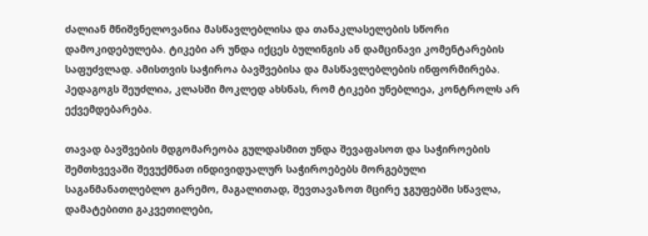ძალიან მნიშვნელოვანია მასწავლებლისა და თანაკლასელების სწორი დამოკიდებულება. ტიკები არ უნდა იქცეს ბულინგის ან დამცინავი კომენტარების საფუძვლად. ამისთვის საჭიროა ბავშვებისა და მასწავლებლების ინფორმირება. პედაგოგს შეუძლია, კლასში მოკლედ ახსნას, რომ ტიკები უნებლიეა, კონტროლს არ ექვემდებარება.

თავად ბავშვების მდგომარეობა გულდასმით უნდა შევაფასოთ და საჭიროების შემთხვევაში შევუქმნათ ინდივიდუალურ საჭიროებებს მორგებული საგანმანათლებლო გარემო, მაგალითად, შევთავაზოთ მცირე ჯგუფებში სწავლა, დამატებითი გაკვეთილები,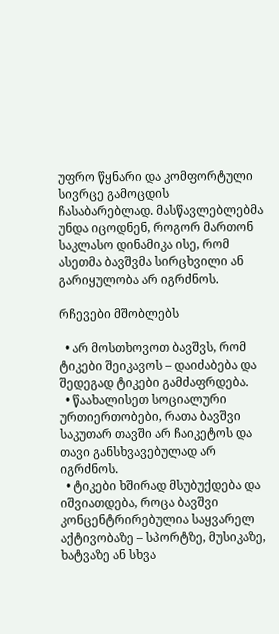უფრო წყნარი და კომფორტული სივრცე გამოცდის ჩასაბარებლად. მასწავლებლებმა უნდა იცოდნენ, როგორ მართონ საკლასო დინამიკა ისე, რომ ასეთმა ბავშვმა სირცხვილი ან გარიყულობა არ იგრძნოს.

რჩევები მშობლებს

  • არ მოსთხოვოთ ბავშვს, რომ ტიკები შეიკავოს – დაიძაბება და შედეგად ტიკები გამძაფრდება.
  • წაახალისეთ სოციალური ურთიერთობები, რათა ბავშვი საკუთარ თავში არ ჩაიკეტოს და თავი განსხვავებულად არ იგრძნოს.
  • ტიკები ხშირად მსუბუქდება და იშვიათდება, როცა ბავშვი კონცენტრირებულია საყვარელ აქტივობაზე – სპორტზე, მუსიკაზე, ხატვაზე ან სხვა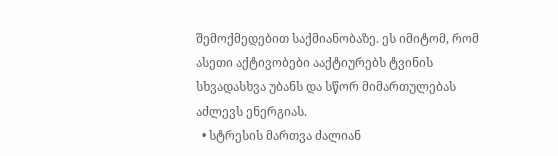შემოქმედებით საქმიანობაზე. ეს იმიტომ, რომ ასეთი აქტივობები ააქტიურებს ტვინის სხვადასხვა უბანს და სწორ მიმართულებას აძლევს ენერგიას.
  • სტრესის მართვა ძალიან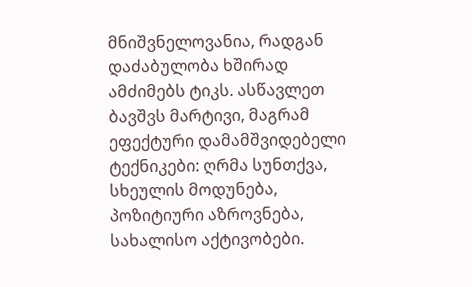მნიშვნელოვანია, რადგან დაძაბულობა ხშირად ამძიმებს ტიკს. ასწავლეთ ბავშვს მარტივი, მაგრამ ეფექტური დამამშვიდებელი ტექნიკები: ღრმა სუნთქვა, სხეულის მოდუნება, პოზიტიური აზროვნება, სახალისო აქტივობები.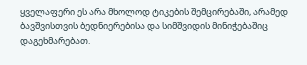ყველაფერი ეს არა მხოლოდ ტიკების შემცირებაში, არამედ ბავშვისთვის ბედნიერებისა და სიმშვიდის მინიჭებაშიც დაგეხმარებათ.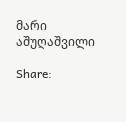მარი აშუღაშვილი

Share: